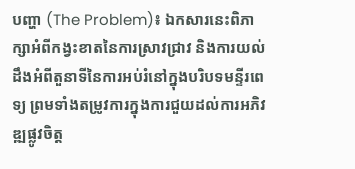បញ្ហា (The Problem)៖ ឯកសារនេះពិភាក្សាអំពីកង្វះខាតនៃការស្រាវជ្រាវ និងការយល់ដឹងអំពីតួនាទីនៃការអប់រំនៅក្នុងបរិបទមន្ទីរពេទ្យ ព្រមទាំងតម្រូវការក្នុងការជួយដល់ការអភិវឌ្ឍផ្លូវចិត្ត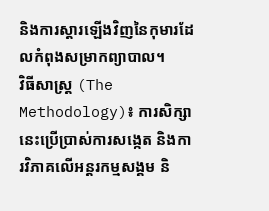និងការស្តារឡើងវិញនៃកុមារដែលកំពុងសម្រាកព្យាបាល។
វិធីសាស្ត្រ (The Methodology)៖ ការសិក្សានេះប្រើប្រាស់ការសង្កេត និងការវិភាគលើអន្តរកម្មសង្គម និ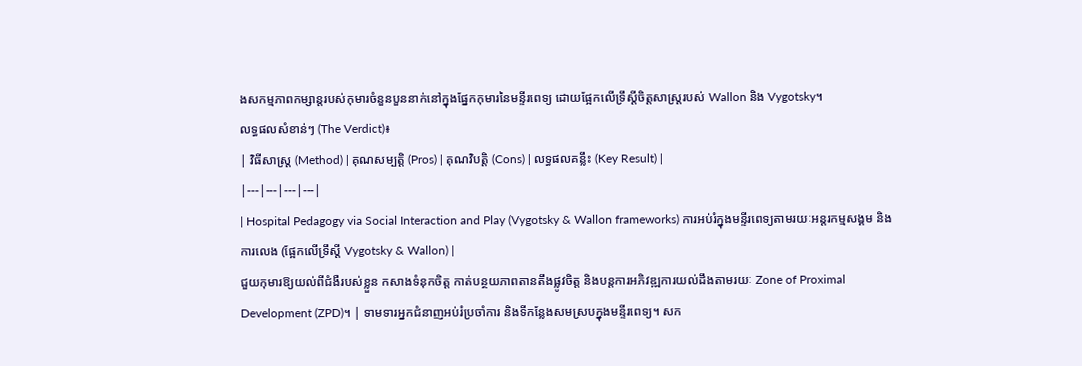ងសកម្មភាពកម្សាន្តរបស់កុមារចំនួនបួននាក់នៅក្នុងផ្នែកកុមារនៃមន្ទីរពេទ្យ ដោយផ្អែកលើទ្រឹស្តីចិត្តសាស្ត្ររបស់ Wallon និង Vygotsky។
លទ្ធផលសំខាន់ៗ (The Verdict)៖
| វិធីសាស្ត្រ (Method) | គុណសម្បត្តិ (Pros) | គុណវិបត្តិ (Cons) | លទ្ធផលគន្លឹះ (Key Result) |
|---|---|---|---|
| Hospital Pedagogy via Social Interaction and Play (Vygotsky & Wallon frameworks) ការអប់រំក្នុងមន្ទីរពេទ្យតាមរយៈអន្តរកម្មសង្គម និងការលេង (ផ្អែកលើទ្រឹស្តី Vygotsky & Wallon) |
ជួយកុមារឱ្យយល់ពីជំងឺរបស់ខ្លួន កសាងទំនុកចិត្ត កាត់បន្ថយភាពតានតឹងផ្លូវចិត្ត និងបន្តការអភិវឌ្ឍការយល់ដឹងតាមរយៈ Zone of Proximal Development (ZPD)។ | ទាមទារអ្នកជំនាញអប់រំប្រចាំការ និងទីកន្លែងសមស្របក្នុងមន្ទីរពេទ្យ។ សក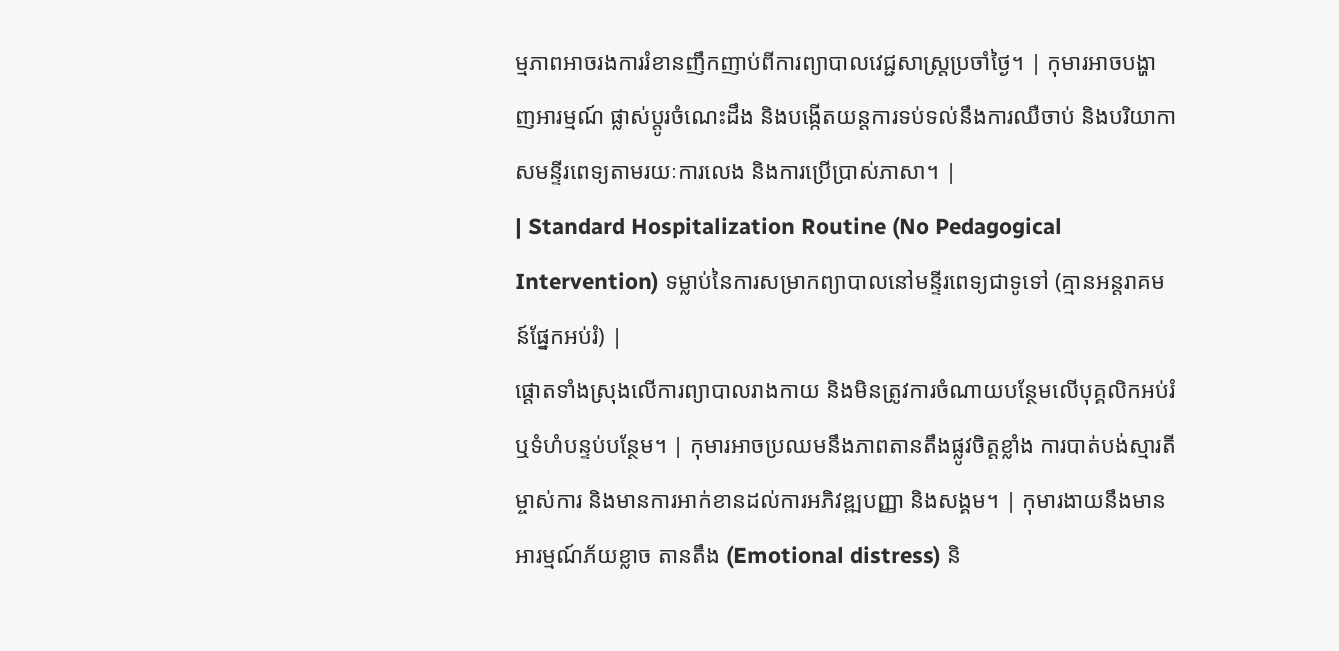ម្មភាពអាចរងការរំខានញឹកញាប់ពីការព្យាបាលវេជ្ជសាស្ត្រប្រចាំថ្ងៃ។ | កុមារអាចបង្ហាញអារម្មណ៍ ផ្លាស់ប្តូរចំណេះដឹង និងបង្កើតយន្តការទប់ទល់នឹងការឈឺចាប់ និងបរិយាកាសមន្ទីរពេទ្យតាមរយៈការលេង និងការប្រើប្រាស់ភាសា។ |
| Standard Hospitalization Routine (No Pedagogical Intervention) ទម្លាប់នៃការសម្រាកព្យាបាលនៅមន្ទីរពេទ្យជាទូទៅ (គ្មានអន្តរាគមន៍ផ្នែកអប់រំ) |
ផ្តោតទាំងស្រុងលើការព្យាបាលរាងកាយ និងមិនត្រូវការចំណាយបន្ថែមលើបុគ្គលិកអប់រំ ឬទំហំបន្ទប់បន្ថែម។ | កុមារអាចប្រឈមនឹងភាពតានតឹងផ្លូវចិត្តខ្លាំង ការបាត់បង់ស្មារតីម្ចាស់ការ និងមានការអាក់ខានដល់ការអភិវឌ្ឍបញ្ញា និងសង្គម។ | កុមារងាយនឹងមានអារម្មណ៍ភ័យខ្លាច តានតឹង (Emotional distress) និ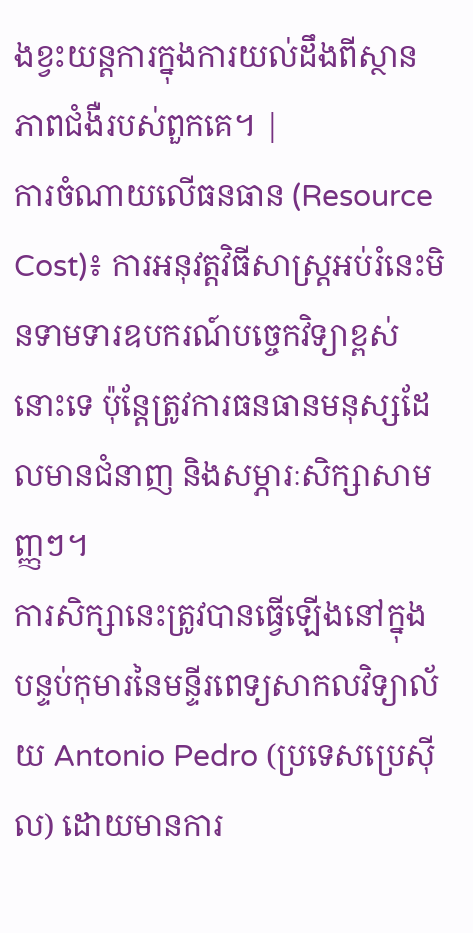ងខ្វះយន្តការក្នុងការយល់ដឹងពីស្ថានភាពជំងឺរបស់ពួកគេ។ |
ការចំណាយលើធនធាន (Resource Cost)៖ ការអនុវត្តវិធីសាស្ត្រអប់រំនេះមិនទាមទារឧបករណ៍បច្ចេកវិទ្យាខ្ពស់នោះទេ ប៉ុន្តែត្រូវការធនធានមនុស្សដែលមានជំនាញ និងសម្ភារៈសិក្សាសាមញ្ញៗ។
ការសិក្សានេះត្រូវបានធ្វើឡើងនៅក្នុងបន្ទប់កុមារនៃមន្ទីរពេទ្យសាកលវិទ្យាល័យ Antonio Pedro (ប្រទេសប្រេស៊ីល) ដោយមានការ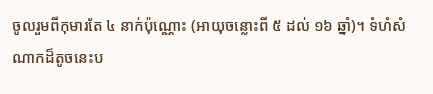ចូលរួមពីកុមារតែ ៤ នាក់ប៉ុណ្ណោះ (អាយុចន្លោះពី ៥ ដល់ ១៦ ឆ្នាំ)។ ទំហំសំណាកដ៏តូចនេះប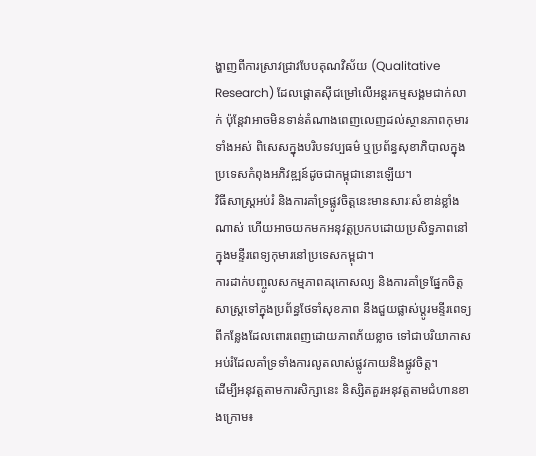ង្ហាញពីការស្រាវជ្រាវបែបគុណវិស័យ (Qualitative Research) ដែលផ្តោតស៊ីជម្រៅលើអន្តរកម្មសង្គមជាក់លាក់ ប៉ុន្តែវាអាចមិនទាន់តំណាងពេញលេញដល់ស្ថានភាពកុមារទាំងអស់ ពិសេសក្នុងបរិបទវប្បធម៌ ឬប្រព័ន្ធសុខាភិបាលក្នុងប្រទេសកំពុងអភិវឌ្ឍន៍ដូចជាកម្ពុជានោះឡើយ។
វិធីសាស្ត្រអប់រំ និងការគាំទ្រផ្លូវចិត្តនេះមានសារៈសំខាន់ខ្លាំងណាស់ ហើយអាចយកមកអនុវត្តប្រកបដោយប្រសិទ្ធភាពនៅក្នុងមន្ទីរពេទ្យកុមារនៅប្រទេសកម្ពុជា។
ការដាក់បញ្ចូលសកម្មភាពគរុកោសល្យ និងការគាំទ្រផ្នែកចិត្តសាស្ត្រទៅក្នុងប្រព័ន្ធថែទាំសុខភាព នឹងជួយផ្លាស់ប្តូរមន្ទីរពេទ្យពីកន្លែងដែលពោរពេញដោយភាពភ័យខ្លាច ទៅជាបរិយាកាសអប់រំដែលគាំទ្រទាំងការលូតលាស់ផ្លូវកាយនិងផ្លូវចិត្ត។
ដើម្បីអនុវត្តតាមការសិក្សានេះ និស្សិតគួរអនុវត្តតាមជំហានខាងក្រោម៖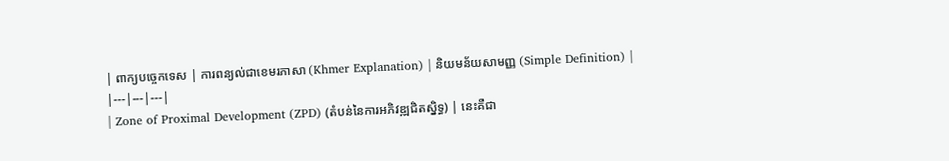| ពាក្យបច្ចេកទេស | ការពន្យល់ជាខេមរភាសា (Khmer Explanation) | និយមន័យសាមញ្ញ (Simple Definition) |
|---|---|---|
| Zone of Proximal Development (ZPD) (តំបន់នៃការអភិវឌ្ឍជិតស្និទ្ធ) | នេះគឺជា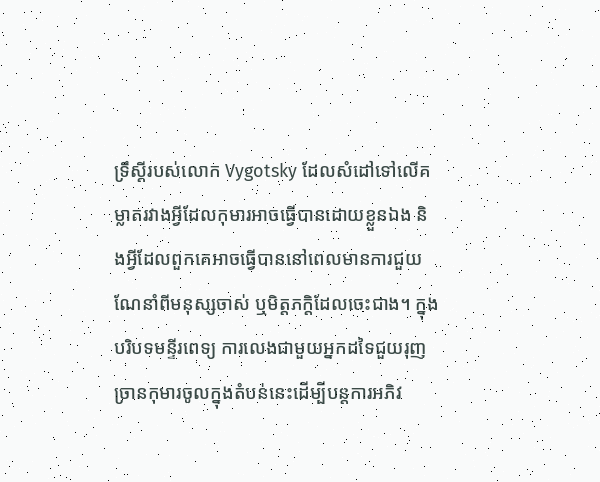ទ្រឹស្តីរបស់លោក Vygotsky ដែលសំដៅទៅលើគម្លាតរវាងអ្វីដែលកុមារអាចធ្វើបានដោយខ្លួនឯង និងអ្វីដែលពួកគេអាចធ្វើបាននៅពេលមានការជួយណែនាំពីមនុស្សចាស់ ឬមិត្តភក្តិដែលចេះជាង។ ក្នុងបរិបទមន្ទីរពេទ្យ ការលេងជាមួយអ្នកដទៃជួយរុញច្រានកុមារចូលក្នុងតំបន់នេះដើម្បីបន្តការអភិវ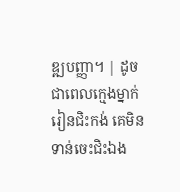ឌ្ឍបញ្ញា។ | ដូចជាពេលក្មេងម្នាក់រៀនជិះកង់ គេមិនទាន់ចេះជិះឯង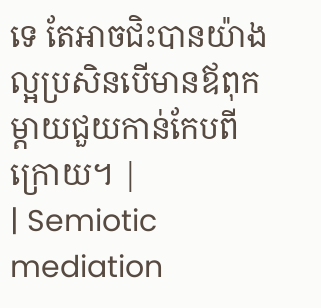ទេ តែអាចជិះបានយ៉ាងល្អប្រសិនបើមានឪពុកម្តាយជួយកាន់កែបពីក្រោយ។ |
| Semiotic mediation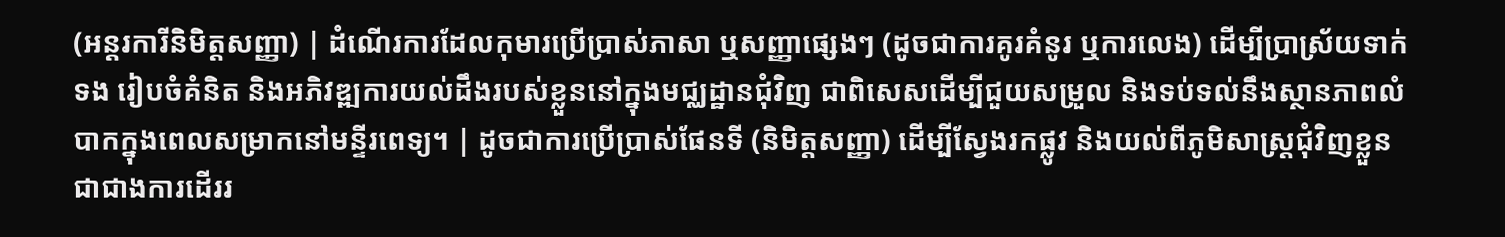(អន្តរការីនិមិត្តសញ្ញា) | ដំណើរការដែលកុមារប្រើប្រាស់ភាសា ឬសញ្ញាផ្សេងៗ (ដូចជាការគូរគំនូរ ឬការលេង) ដើម្បីប្រាស្រ័យទាក់ទង រៀបចំគំនិត និងអភិវឌ្ឍការយល់ដឹងរបស់ខ្លួននៅក្នុងមជ្ឈដ្ឋានជុំវិញ ជាពិសេសដើម្បីជួយសម្រួល និងទប់ទល់នឹងស្ថានភាពលំបាកក្នុងពេលសម្រាកនៅមន្ទីរពេទ្យ។ | ដូចជាការប្រើប្រាស់ផែនទី (និមិត្តសញ្ញា) ដើម្បីស្វែងរកផ្លូវ និងយល់ពីភូមិសាស្ត្រជុំវិញខ្លួន ជាជាងការដើររ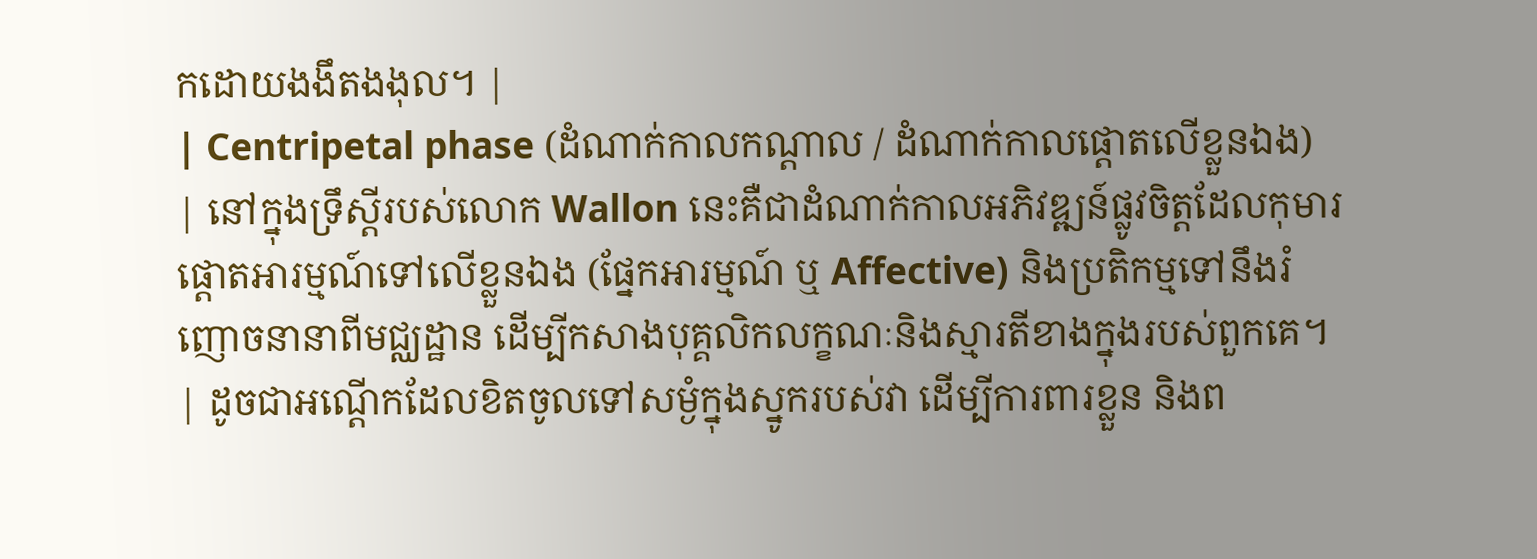កដោយងងឹតងងុល។ |
| Centripetal phase (ដំណាក់កាលកណ្តាល / ដំណាក់កាលផ្តោតលើខ្លួនឯង) | នៅក្នុងទ្រឹស្តីរបស់លោក Wallon នេះគឺជាដំណាក់កាលអភិវឌ្ឍន៍ផ្លូវចិត្តដែលកុមារផ្តោតអារម្មណ៍ទៅលើខ្លួនឯង (ផ្នែកអារម្មណ៍ ឬ Affective) និងប្រតិកម្មទៅនឹងរំញោចនានាពីមជ្ឈដ្ឋាន ដើម្បីកសាងបុគ្គលិកលក្ខណៈនិងស្មារតីខាងក្នុងរបស់ពួកគេ។ | ដូចជាអណ្តើកដែលខិតចូលទៅសម្ងំក្នុងស្នូករបស់វា ដើម្បីការពារខ្លួន និងព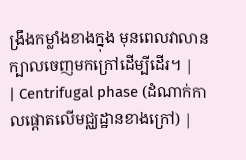ង្រឹងកម្លាំងខាងក្នុង មុនពេលវាលានក្បាលចេញមកក្រៅដើម្បីដើរ។ |
| Centrifugal phase (ដំណាក់កាលផ្តោតលើមជ្ឈដ្ឋានខាងក្រៅ) |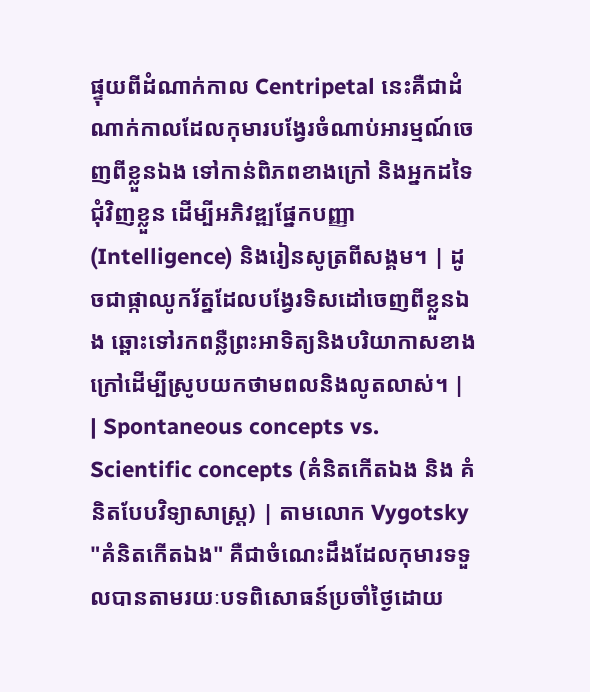ផ្ទុយពីដំណាក់កាល Centripetal នេះគឺជាដំណាក់កាលដែលកុមារបង្វែរចំណាប់អារម្មណ៍ចេញពីខ្លួនឯង ទៅកាន់ពិភពខាងក្រៅ និងអ្នកដទៃជុំវិញខ្លួន ដើម្បីអភិវឌ្ឍផ្នែកបញ្ញា (Intelligence) និងរៀនសូត្រពីសង្គម។ | ដូចជាផ្កាឈូករ័ត្នដែលបង្វែរទិសដៅចេញពីខ្លួនឯង ឆ្ពោះទៅរកពន្លឺព្រះអាទិត្យនិងបរិយាកាសខាងក្រៅដើម្បីស្រូបយកថាមពលនិងលូតលាស់។ |
| Spontaneous concepts vs. Scientific concepts (គំនិតកើតឯង និង គំនិតបែបវិទ្យាសាស្ត្រ) | តាមលោក Vygotsky "គំនិតកើតឯង" គឺជាចំណេះដឹងដែលកុមារទទួលបានតាមរយៈបទពិសោធន៍ប្រចាំថ្ងៃដោយ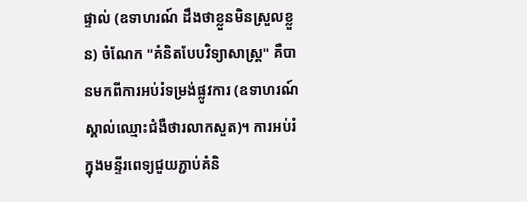ផ្ទាល់ (ឧទាហរណ៍ ដឹងថាខ្លួនមិនស្រួលខ្លួន) ចំណែក "គំនិតបែបវិទ្យាសាស្ត្រ" គឺបានមកពីការអប់រំទម្រង់ផ្លូវការ (ឧទាហរណ៍ ស្គាល់ឈ្មោះជំងឺថារលាកសួត)។ ការអប់រំក្នុងមន្ទីរពេទ្យជួយភ្ជាប់គំនិ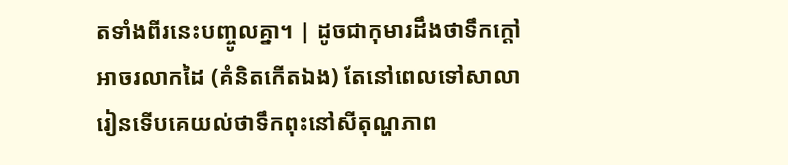តទាំងពីរនេះបញ្ចូលគ្នា។ | ដូចជាកុមារដឹងថាទឹកក្ដៅអាចរលាកដៃ (គំនិតកើតឯង) តែនៅពេលទៅសាលារៀនទើបគេយល់ថាទឹកពុះនៅសីតុណ្ហភាព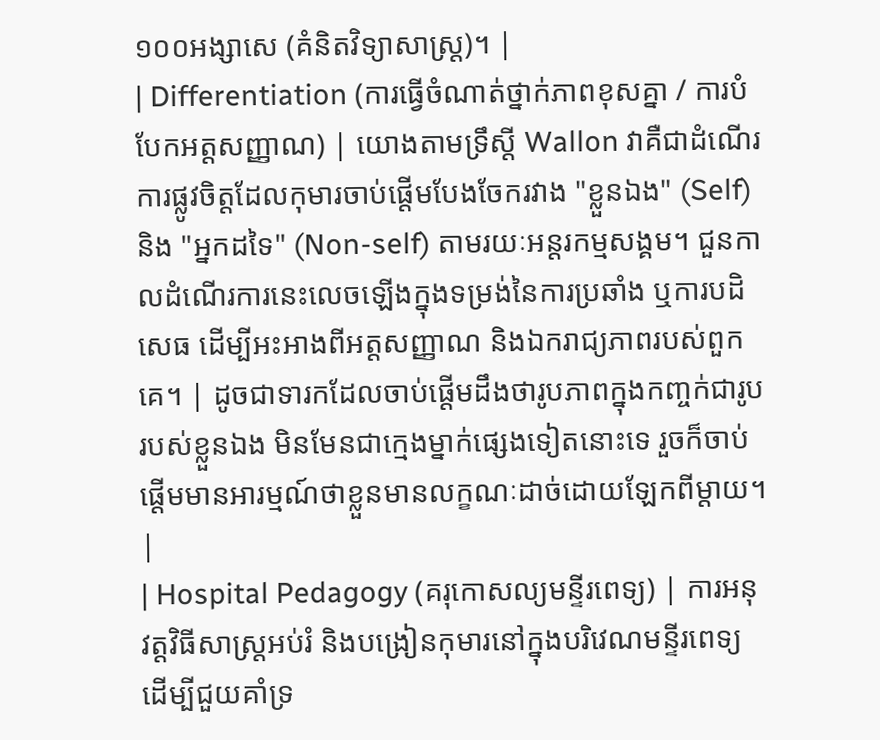១០០អង្សាសេ (គំនិតវិទ្យាសាស្ត្រ)។ |
| Differentiation (ការធ្វើចំណាត់ថ្នាក់ភាពខុសគ្នា / ការបំបែកអត្តសញ្ញាណ) | យោងតាមទ្រឹស្តី Wallon វាគឺជាដំណើរការផ្លូវចិត្តដែលកុមារចាប់ផ្តើមបែងចែករវាង "ខ្លួនឯង" (Self) និង "អ្នកដទៃ" (Non-self) តាមរយៈអន្តរកម្មសង្គម។ ជួនកាលដំណើរការនេះលេចឡើងក្នុងទម្រង់នៃការប្រឆាំង ឬការបដិសេធ ដើម្បីអះអាងពីអត្តសញ្ញាណ និងឯករាជ្យភាពរបស់ពួកគេ។ | ដូចជាទារកដែលចាប់ផ្តើមដឹងថារូបភាពក្នុងកញ្ចក់ជារូបរបស់ខ្លួនឯង មិនមែនជាក្មេងម្នាក់ផ្សេងទៀតនោះទេ រួចក៏ចាប់ផ្តើមមានអារម្មណ៍ថាខ្លួនមានលក្ខណៈដាច់ដោយឡែកពីម្តាយ។ |
| Hospital Pedagogy (គរុកោសល្យមន្ទីរពេទ្យ) | ការអនុវត្តវិធីសាស្ត្រអប់រំ និងបង្រៀនកុមារនៅក្នុងបរិវេណមន្ទីរពេទ្យ ដើម្បីជួយគាំទ្រ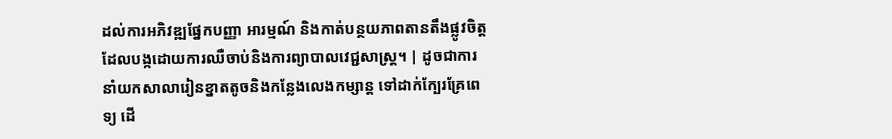ដល់ការអភិវឌ្ឍផ្នែកបញ្ញា អារម្មណ៍ និងកាត់បន្ថយភាពតានតឹងផ្លូវចិត្តដែលបង្កដោយការឈឺចាប់និងការព្យាបាលវេជ្ជសាស្ត្រ។ | ដូចជាការនាំយកសាលារៀនខ្នាតតូចនិងកន្លែងលេងកម្សាន្ត ទៅដាក់ក្បែរគ្រែពេទ្យ ដើ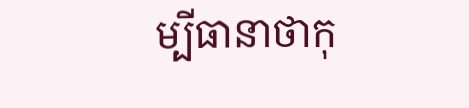ម្បីធានាថាកុ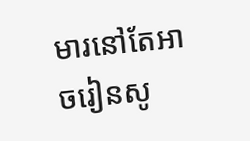មារនៅតែអាចរៀនសូ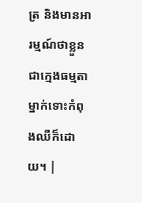ត្រ និងមានអារម្មណ៍ថាខ្លួនជាក្មេងធម្មតាម្នាក់ទោះកំពុងឈឺក៏ដោយ។ |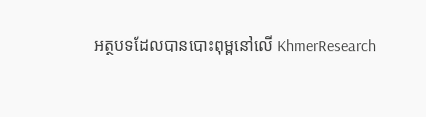អត្ថបទដែលបានបោះពុម្ពនៅលើ KhmerResearch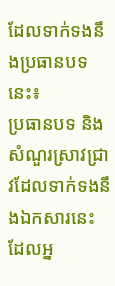ដែលទាក់ទងនឹងប្រធានបទនេះ៖
ប្រធានបទ និងសំណួរស្រាវជ្រាវដែលទាក់ទងនឹងឯកសារនេះ ដែលអ្ន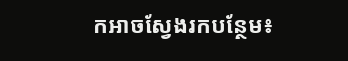កអាចស្វែងរកបន្ថែម៖